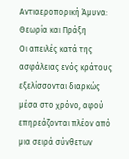Αντιαεροπορική Άμυνα: Θεωρία και Πράξη
Οι απειλές κατά της ασφάλειας ενός κράτους εξελίσσονται διαρκώς μέσα στο χρόνο, αφού επηρεάζονται πλέον από μια σειρά σύνθετων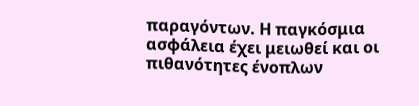παραγόντων. Η παγκόσμια ασφάλεια έχει μειωθεί και οι πιθανότητες ένοπλων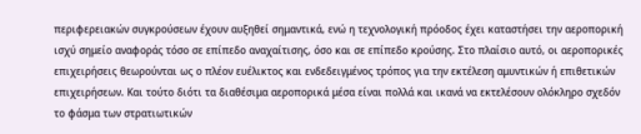περιφερειακών συγκρούσεων έχουν αυξηθεί σημαντικά, ενώ η τεχνολογική πρόοδος έχει καταστήσει την αεροπορική ισχύ σημείο αναφοράς τόσο σε επίπεδο αναχαίτισης, όσο και σε επίπεδο κρούσης. Στο πλαίσιο αυτό, οι αεροπορικές επιχειρήσεις θεωρούνται ως ο πλέον ευέλικτος και ενδεδειγμένος τρόπος για την εκτέλεση αμυντικών ή επιθετικών επιχειρήσεων. Και τούτο διότι τα διαθέσιμα αεροπορικά μέσα είναι πολλά και ικανά να εκτελέσουν ολόκληρο σχεδόν το φάσμα των στρατιωτικών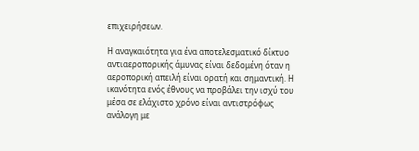επιχειρήσεων.

Η αναγκαιότητα για ένα αποτελεσματικό δίκτυο αντιαεροπορικής άμυνας είναι δεδομένη όταν η αεροπορική απειλή είναι ορατή και σημαντική. Η ικανότητα ενός έθνους να προβάλει την ισχύ του μέσα σε ελάχιστο χρόνο είναι αντιστρόφως ανάλογη με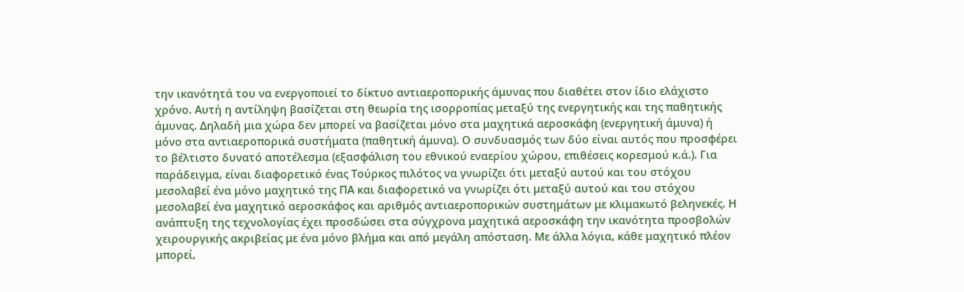την ικανότητά του να ενεργοποιεί το δίκτυο αντιαεροπορικής άμυνας που διαθέτει στον ίδιο ελάχιστο χρόνο. Αυτή η αντίληψη βασίζεται στη θεωρία της ισορροπίας μεταξύ της ενεργητικής και της παθητικής άμυνας. Δηλαδή μια χώρα δεν μπορεί να βασίζεται μόνο στα μαχητικά αεροσκάφη (ενεργητική άμυνα) ή μόνο στα αντιαεροπορικά συστήματα (παθητική άμυνα). Ο συνδυασμός των δύο είναι αυτός που προσφέρει το βέλτιστο δυνατό αποτέλεσμα (εξασφάλιση του εθνικού εναερίου χώρου, επιθέσεις κορεσμού κ.ά.). Για παράδειγμα, είναι διαφορετικό ένας Τούρκος πιλότος να γνωρίζει ότι μεταξύ αυτού και του στόχου μεσολαβεί ένα μόνο μαχητικό της ΠΑ και διαφορετικό να γνωρίζει ότι μεταξύ αυτού και του στόχου μεσολαβεί ένα μαχητικό αεροσκάφος και αριθμός αντιαεροπορικών συστημάτων με κλιμακωτό βεληνεκές. Η ανάπτυξη της τεχνολογίας έχει προσδώσει στα σύγχρονα μαχητικά αεροσκάφη την ικανότητα προσβολών χειρουργικής ακριβείας με ένα μόνο βλήμα και από μεγάλη απόσταση. Με άλλα λόγια, κάθε μαχητικό πλέον μπορεί,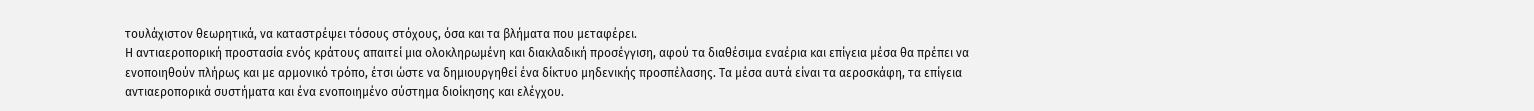τουλάχιστον θεωρητικά, να καταστρέψει τόσους στόχους, όσα και τα βλήματα που μεταφέρει.
Η αντιαεροπορική προστασία ενός κράτους απαιτεί μια ολοκληρωμένη και διακλαδική προσέγγιση, αφού τα διαθέσιμα εναέρια και επίγεια μέσα θα πρέπει να ενοποιηθούν πλήρως και με αρμονικό τρόπο, έτσι ώστε να δημιουργηθεί ένα δίκτυο μηδενικής προσπέλασης. Τα μέσα αυτά είναι τα αεροσκάφη, τα επίγεια αντιαεροπορικά συστήματα και ένα ενοποιημένο σύστημα διοίκησης και ελέγχου.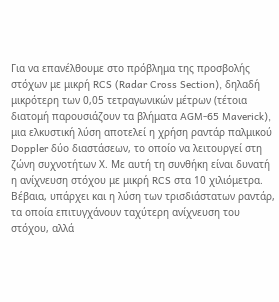Για να επανέλθουμε στο πρόβλημα της προσβολής στόχων με μικρή RCS (Radar Cross Section), δηλαδή μικρότερη των 0,05 τετραγωνικών μέτρων (τέτοια διατομή παρουσιάζουν τα βλήματα AGM-65 Maverick), μια ελκυστική λύση αποτελεί η χρήση ραντάρ παλμικού Doppler δύο διαστάσεων, το οποίο να λειτουργεί στη ζώνη συχνοτήτων Χ. Με αυτή τη συνθήκη είναι δυνατή η ανίχνευση στόχου με μικρή RCS στα 10 χιλιόμετρα. Βέβαια, υπάρχει και η λύση των τρισδιάστατων ραντάρ, τα οποία επιτυγχάνουν ταχύτερη ανίχνευση του στόχου, αλλά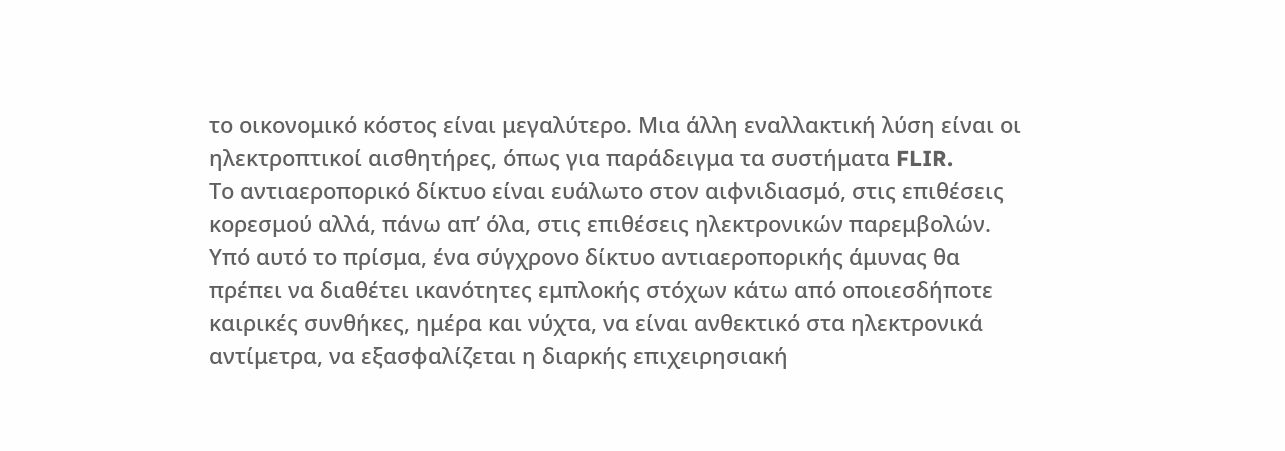το οικονομικό κόστος είναι μεγαλύτερο. Μια άλλη εναλλακτική λύση είναι οι ηλεκτροπτικοί αισθητήρες, όπως για παράδειγμα τα συστήματα FLIR.
Το αντιαεροπορικό δίκτυο είναι ευάλωτο στον αιφνιδιασμό, στις επιθέσεις κορεσμού αλλά, πάνω απ’ όλα, στις επιθέσεις ηλεκτρονικών παρεμβολών. Υπό αυτό το πρίσμα, ένα σύγχρονο δίκτυο αντιαεροπορικής άμυνας θα πρέπει να διαθέτει ικανότητες εμπλοκής στόχων κάτω από οποιεσδήποτε καιρικές συνθήκες, ημέρα και νύχτα, να είναι ανθεκτικό στα ηλεκτρονικά αντίμετρα, να εξασφαλίζεται η διαρκής επιχειρησιακή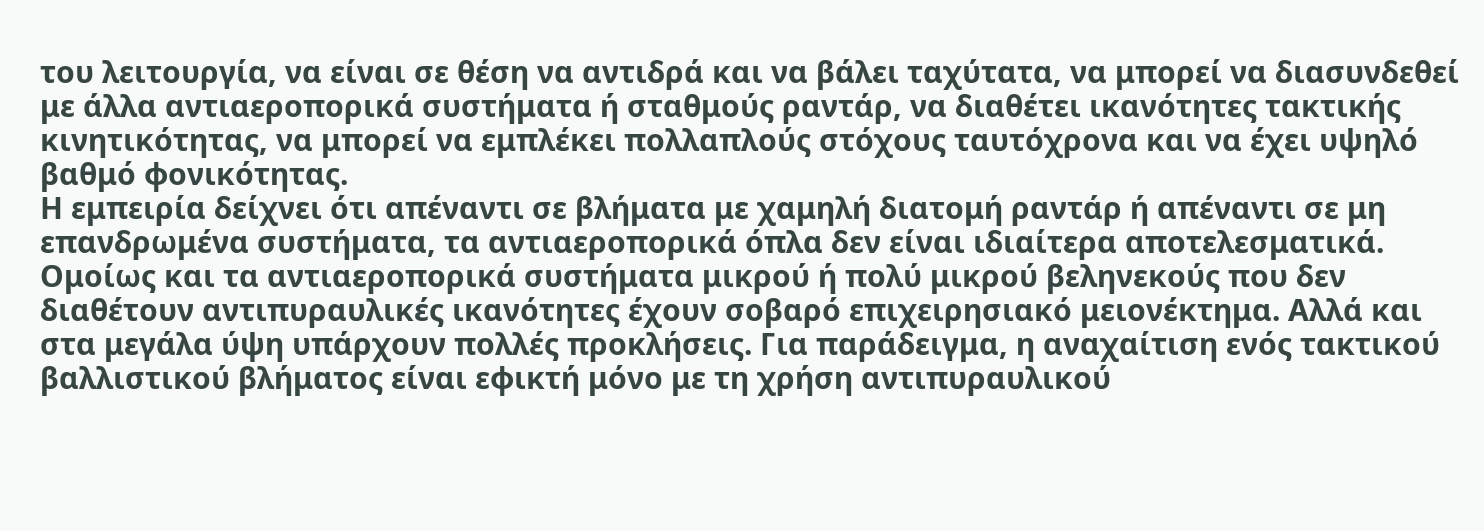του λειτουργία, να είναι σε θέση να αντιδρά και να βάλει ταχύτατα, να μπορεί να διασυνδεθεί με άλλα αντιαεροπορικά συστήματα ή σταθμούς ραντάρ, να διαθέτει ικανότητες τακτικής κινητικότητας, να μπορεί να εμπλέκει πολλαπλούς στόχους ταυτόχρονα και να έχει υψηλό βαθμό φονικότητας.
Η εμπειρία δείχνει ότι απέναντι σε βλήματα με χαμηλή διατομή ραντάρ ή απέναντι σε μη επανδρωμένα συστήματα, τα αντιαεροπορικά όπλα δεν είναι ιδιαίτερα αποτελεσματικά. Ομοίως και τα αντιαεροπορικά συστήματα μικρού ή πολύ μικρού βεληνεκούς που δεν διαθέτουν αντιπυραυλικές ικανότητες έχουν σοβαρό επιχειρησιακό μειονέκτημα. Αλλά και στα μεγάλα ύψη υπάρχουν πολλές προκλήσεις. Για παράδειγμα, η αναχαίτιση ενός τακτικού βαλλιστικού βλήματος είναι εφικτή μόνο με τη χρήση αντιπυραυλικού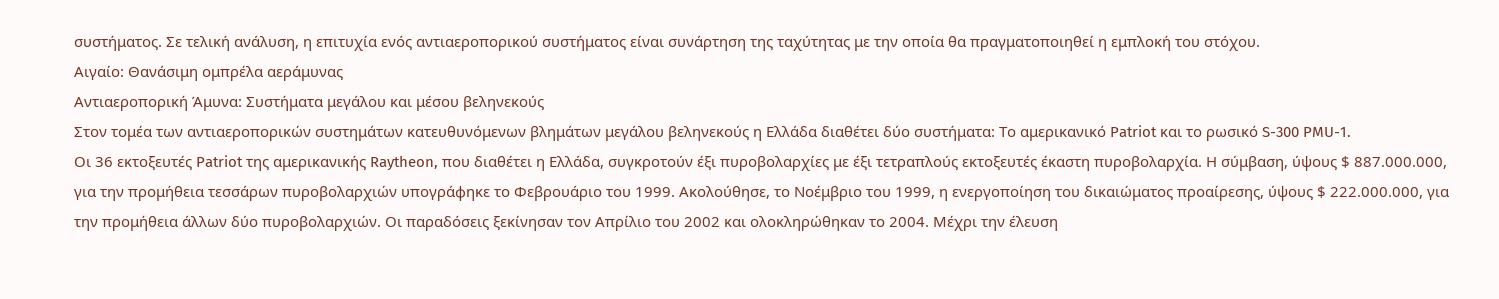συστήματος. Σε τελική ανάλυση, η επιτυχία ενός αντιαεροπορικού συστήματος είναι συνάρτηση της ταχύτητας με την οποία θα πραγματοποιηθεί η εμπλοκή του στόχου.
Αιγαίο: Θανάσιμη ομπρέλα αεράμυνας
Αντιαεροπορική Άμυνα: Συστήματα μεγάλου και μέσου βεληνεκούς
Στον τομέα των αντιαεροπορικών συστημάτων κατευθυνόμενων βλημάτων μεγάλου βεληνεκούς η Ελλάδα διαθέτει δύο συστήματα: Το αμερικανικό Patriot και το ρωσικό S-300 PMU-1.
Οι 36 εκτοξευτές Patriot της αμερικανικής Raytheon, που διαθέτει η Ελλάδα, συγκροτούν έξι πυροβολαρχίες με έξι τετραπλούς εκτοξευτές έκαστη πυροβολαρχία. Η σύμβαση, ύψους $ 887.000.000, για την προμήθεια τεσσάρων πυροβολαρχιών υπογράφηκε το Φεβρουάριο του 1999. Ακολούθησε, το Νοέμβριο του 1999, η ενεργοποίηση του δικαιώματος προαίρεσης, ύψους $ 222.000.000, για την προμήθεια άλλων δύο πυροβολαρχιών. Οι παραδόσεις ξεκίνησαν τον Απρίλιο του 2002 και ολοκληρώθηκαν το 2004. Μέχρι την έλευση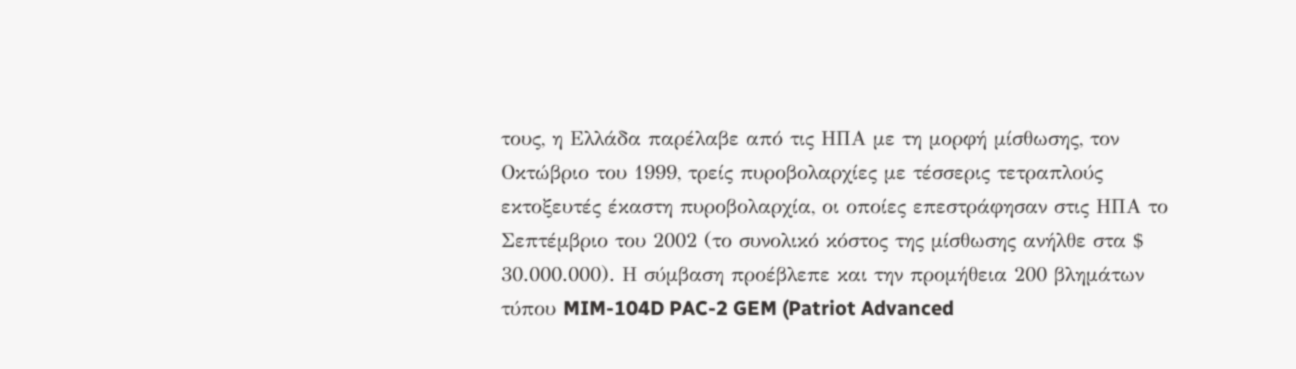τους, η Ελλάδα παρέλαβε από τις ΗΠΑ με τη μορφή μίσθωσης, τον Οκτώβριο του 1999, τρείς πυροβολαρχίες με τέσσερις τετραπλούς εκτοξευτές έκαστη πυροβολαρχία, οι οποίες επεστράφησαν στις ΗΠΑ το Σεπτέμβριο του 2002 (το συνολικό κόστος της μίσθωσης ανήλθε στα $ 30.000.000). Η σύμβαση προέβλεπε και την προμήθεια 200 βλημάτων τύπου MIM-104D PAC-2 GEM (Patriot Advanced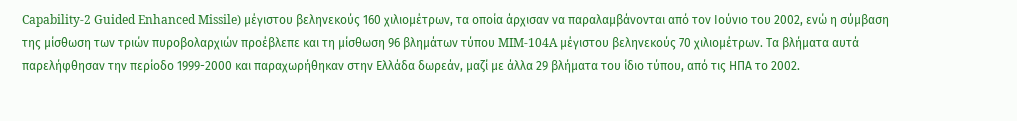Capability-2 Guided Enhanced Missile) μέγιστου βεληνεκούς 160 χιλιομέτρων, τα οποία άρχισαν να παραλαμβάνονται από τον Ιούνιο του 2002, ενώ η σύμβαση της μίσθωση των τριών πυροβολαρχιών προέβλεπε και τη μίσθωση 96 βλημάτων τύπου MIM-104A μέγιστου βεληνεκούς 70 χιλιομέτρων. Τα βλήματα αυτά παρελήφθησαν την περίοδο 1999-2000 και παραχωρήθηκαν στην Ελλάδα δωρεάν, μαζί με άλλα 29 βλήματα του ίδιο τύπου, από τις ΗΠΑ το 2002.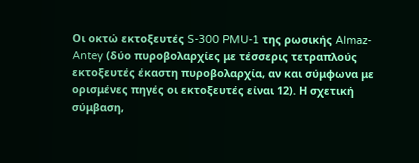Οι οκτώ εκτοξευτές S-300 PMU-1 της ρωσικής Almaz-Antey (δύο πυροβολαρχίες με τέσσερις τετραπλούς εκτοξευτές έκαστη πυροβολαρχία, αν και σύμφωνα με ορισμένες πηγές οι εκτοξευτές είναι 12). Η σχετική σύμβαση,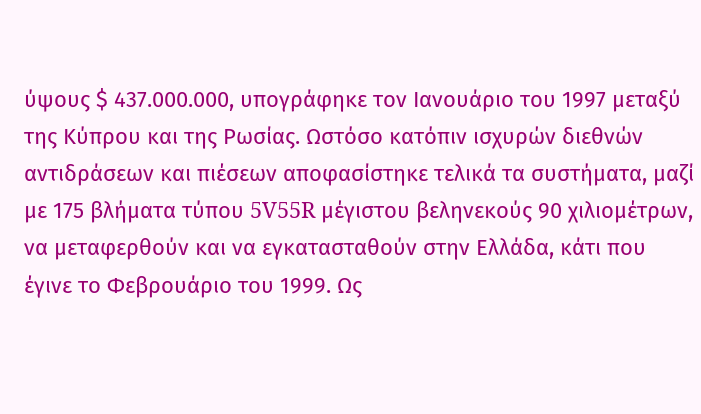ύψους $ 437.000.000, υπογράφηκε τον Ιανουάριο του 1997 μεταξύ της Κύπρου και της Ρωσίας. Ωστόσο κατόπιν ισχυρών διεθνών αντιδράσεων και πιέσεων αποφασίστηκε τελικά τα συστήματα, μαζί με 175 βλήματα τύπου 5V55R μέγιστου βεληνεκούς 90 χιλιομέτρων, να μεταφερθούν και να εγκατασταθούν στην Ελλάδα, κάτι που έγινε το Φεβρουάριο του 1999. Ως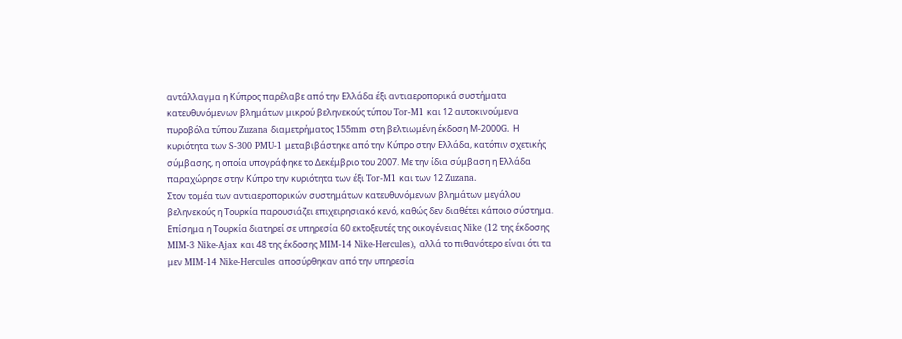αντάλλαγμα η Κύπρος παρέλαβε από την Ελλάδα έξι αντιαεροπορικά συστήματα κατευθυνόμενων βλημάτων μικρού βεληνεκούς τύπου Tor-M1 και 12 αυτοκινούμενα πυροβόλα τύπου Zuzana διαμετρήματος 155mm στη βελτιωμένη έκδοση Μ-2000G. Η κυριότητα των S-300 PMU-1 μεταβιβάστηκε από την Κύπρο στην Ελλάδα, κατόπιν σχετικής σύμβασης, η οποία υπογράφηκε το Δεκέμβριο του 2007. Με την ίδια σύμβαση η Ελλάδα παραχώρησε στην Κύπρο την κυριότητα των έξι Tor-M1 και των 12 Zuzana.
Στον τομέα των αντιαεροπορικών συστημάτων κατευθυνόμενων βλημάτων μεγάλου βεληνεκούς η Τουρκία παρουσιάζει επιχειρησιακό κενό, καθώς δεν διαθέτει κάποιο σύστημα. Επίσημα η Τουρκία διατηρεί σε υπηρεσία 60 εκτοξευτές της οικογένειας Nike (12 της έκδοσης MIM-3 Nike-Ajax και 48 της έκδοσης MIM-14 Nike-Hercules), αλλά το πιθανότερο είναι ότι τα μεν MIM-14 Nike-Hercules αποσύρθηκαν από την υπηρεσία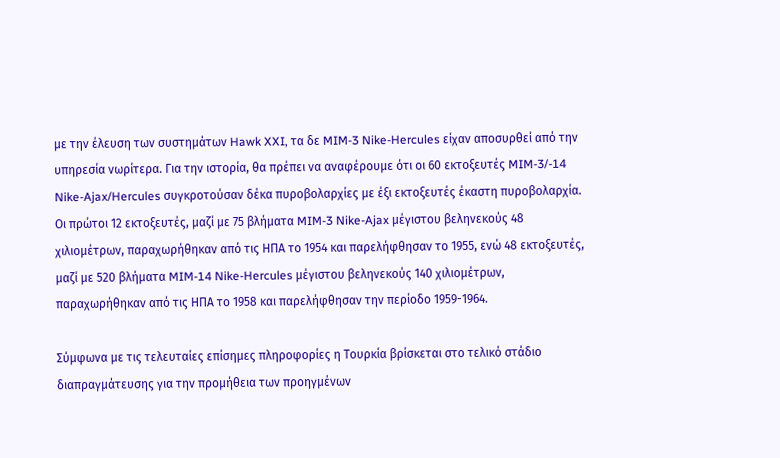με την έλευση των συστημάτων Hawk XXI, τα δε MIM-3 Nike-Hercules είχαν αποσυρθεί από την υπηρεσία νωρίτερα. Για την ιστορία, θα πρέπει να αναφέρουμε ότι οι 60 εκτοξευτές MIM-3/-14 Nike-Ajax/Hercules συγκροτούσαν δέκα πυροβολαρχίες με έξι εκτοξευτές έκαστη πυροβολαρχία. Οι πρώτοι 12 εκτοξευτές, μαζί με 75 βλήματα MIM-3 Nike-Ajax μέγιστου βεληνεκούς 48 χιλιομέτρων, παραχωρήθηκαν από τις ΗΠΑ το 1954 και παρελήφθησαν το 1955, ενώ 48 εκτοξευτές, μαζί με 520 βλήματα MIM-14 Nike-Hercules μέγιστου βεληνεκούς 140 χιλιομέτρων, παραχωρήθηκαν από τις ΗΠΑ το 1958 και παρελήφθησαν την περίοδο 1959-1964.

Σύμφωνα με τις τελευταίες επίσημες πληροφορίες η Τουρκία βρίσκεται στο τελικό στάδιο διαπραγμάτευσης για την προμήθεια των προηγμένων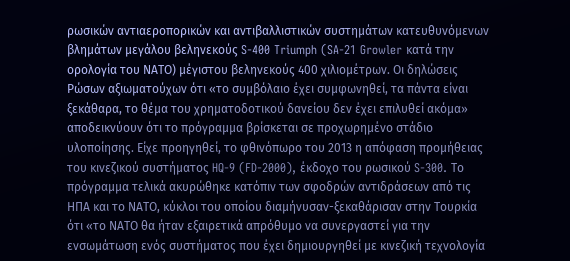ρωσικών αντιαεροπορικών και αντιβαλλιστικών συστημάτων κατευθυνόμενων βλημάτων μεγάλου βεληνεκούς S-400 Triumph (SA-21 Growler κατά την ορολογία του ΝΑΤΟ) μέγιστου βεληνεκούς 400 χιλιομέτρων. Οι δηλώσεις Ρώσων αξιωματούχων ότι «το συμβόλαιο έχει συμφωνηθεί, τα πάντα είναι ξεκάθαρα, το θέμα του χρηματοδοτικού δανείου δεν έχει επιλυθεί ακόμα» αποδεικνύουν ότι το πρόγραμμα βρίσκεται σε προχωρημένο στάδιο υλοποίησης. Είχε προηγηθεί, το φθινόπωρο του 2013 η απόφαση προμήθειας του κινεζικού συστήματος HQ-9 (FD-2000), έκδοχο του ρωσικού S-300. Το πρόγραμμα τελικά ακυρώθηκε κατόπιν των σφοδρών αντιδράσεων από τις ΗΠΑ και το ΝΑΤΟ, κύκλοι του οποίου διαμήνυσαν-ξεκαθάρισαν στην Τουρκία ότι «το ΝΑΤΟ θα ήταν εξαιρετικά απρόθυμο να συνεργαστεί για την ενσωμάτωση ενός συστήματος που έχει δημιουργηθεί με κινεζική τεχνολογία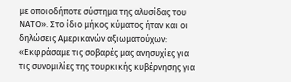με οποιοδήποτε σύστημα της αλυσίδας του ΝΑΤΟ». Στο ίδιο μήκος κύματος ήταν και οι δηλώσεις Αμερικανών αξιωματούχων: «Εκφράσαμε τις σοβαρές μας ανησυχίες για τις συνομιλίες της τουρκικής κυβέρνησης για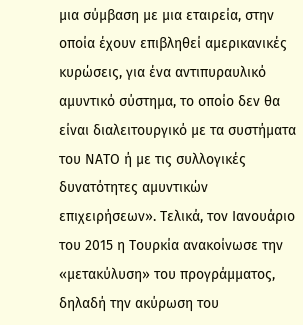μια σύμβαση με μια εταιρεία, στην οποία έχουν επιβληθεί αμερικανικές κυρώσεις, για ένα αντιπυραυλικό αμυντικό σύστημα, το οποίο δεν θα είναι διαλειτουργικό με τα συστήματα του ΝΑΤΟ ή με τις συλλογικές δυνατότητες αμυντικών επιχειρήσεων». Τελικά, τον Ιανουάριο του 2015 η Τουρκία ανακοίνωσε την «μετακύλυση» του προγράμματος, δηλαδή την ακύρωση του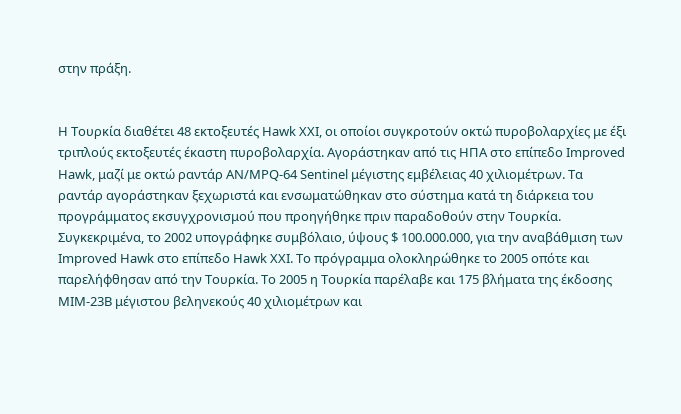στην πράξη.


Η Τουρκία διαθέτει 48 εκτοξευτές Hawk XXI, οι οποίοι συγκροτούν οκτώ πυροβολαρχίες με έξι τριπλούς εκτοξευτές έκαστη πυροβολαρχία. Αγοράστηκαν από τις ΗΠΑ στο επίπεδο Improved Hawk, μαζί με οκτώ ραντάρ AN/MPQ-64 Sentinel μέγιστης εμβέλειας 40 χιλιομέτρων. Τα ραντάρ αγοράστηκαν ξεχωριστά και ενσωματώθηκαν στο σύστημα κατά τη διάρκεια του προγράμματος εκσυγχρονισμού που προηγήθηκε πριν παραδοθούν στην Τουρκία. Συγκεκριμένα, το 2002 υπογράφηκε συμβόλαιο, ύψους $ 100.000.000, για την αναβάθμιση των Improved Hawk στο επίπεδο Hawk XXI. Το πρόγραμμα ολοκληρώθηκε το 2005 οπότε και παρελήφθησαν από την Τουρκία. Το 2005 η Τουρκία παρέλαβε και 175 βλήματα της έκδοσης MIM-23B μέγιστου βεληνεκούς 40 χιλιομέτρων και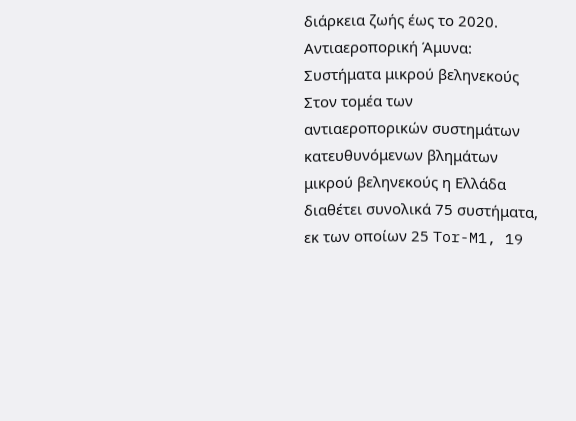διάρκεια ζωής έως το 2020.
Αντιαεροπορική Άμυνα: Συστήματα μικρού βεληνεκούς
Στον τομέα των αντιαεροπορικών συστημάτων κατευθυνόμενων βλημάτων μικρού βεληνεκούς η Ελλάδα διαθέτει συνολικά 75 συστήματα, εκ των οποίων 25 Tor-M1, 19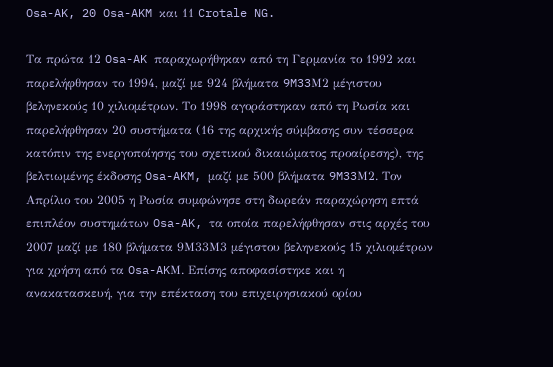Osa-AK, 20 Osa-AKM και 11 Crotale NG.

Τα πρώτα 12 Osa-AK παραχωρήθηκαν από τη Γερμανία το 1992 και παρελήφθησαν το 1994, μαζί με 924 βλήματα 9M33Μ2 μέγιστου βεληνεκούς 10 χιλιομέτρων. Το 1998 αγοράστηκαν από τη Ρωσία και παρελήφθησαν 20 συστήματα (16 της αρχικής σύμβασης συν τέσσερα κατόπιν της ενεργοποίησης του σχετικού δικαιώματος προαίρεσης), της βελτιωμένης έκδοσης Osa-AKM, μαζί με 500 βλήματα 9M33Μ2. Τον Απρίλιο του 2005 η Ρωσία συμφώνησε στη δωρεάν παραχώρηση επτά επιπλέον συστημάτων Osa-AK, τα οποία παρελήφθησαν στις αρχές του 2007 μαζί με 180 βλήματα 9Μ33Μ3 μέγιστου βεληνεκούς 15 χιλιομέτρων για χρήση από τα Osa-AKΜ. Επίσης αποφασίστηκε και η ανακατασκευή, για την επέκταση του επιχειρησιακού ορίου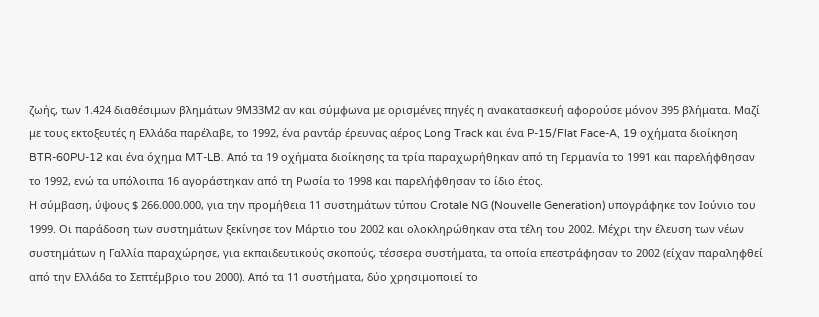ζωής, των 1.424 διαθέσιμων βλημάτων 9Μ33Μ2 αν και σύμφωνα με ορισμένες πηγές η ανακατασκευή αφορούσε μόνον 395 βλήματα. Μαζί με τους εκτοξευτές η Ελλάδα παρέλαβε, το 1992, ένα ραντάρ έρευνας αέρος Long Track και ένα P-15/Flat Face-A, 19 οχήματα διοίκηση BTR-60PU-12 και ένα όχημα MT-LB. Από τα 19 οχήματα διοίκησης τα τρία παραχωρήθηκαν από τη Γερμανία το 1991 και παρελήφθησαν το 1992, ενώ τα υπόλοιπα 16 αγοράστηκαν από τη Ρωσία το 1998 και παρελήφθησαν το ίδιο έτος.
Η σύμβαση, ύψους $ 266.000.000, για την προμήθεια 11 συστημάτων τύπου Crotale NG (Nouvelle Generation) υπογράφηκε τον Ιούνιο του 1999. Οι παράδοση των συστημάτων ξεκίνησε τον Μάρτιο του 2002 και ολοκληρώθηκαν στα τέλη του 2002. Μέχρι την έλευση των νέων συστημάτων η Γαλλία παραχώρησε, για εκπαιδευτικούς σκοπούς, τέσσερα συστήματα, τα οποία επεστράφησαν το 2002 (είχαν παραληφθεί από την Ελλάδα το Σεπτέμβριο του 2000). Από τα 11 συστήματα, δύο χρησιμοποιεί το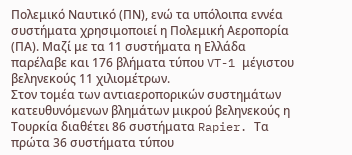Πολεμικό Ναυτικό (ΠΝ), ενώ τα υπόλοιπα εννέα συστήματα χρησιμοποιεί η Πολεμική Αεροπορία (ΠΑ). Μαζί με τα 11 συστήματα η Ελλάδα παρέλαβε και 176 βλήματα τύπου VT-1 μέγιστου βεληνεκούς 11 χιλιομέτρων.
Στον τομέα των αντιαεροπορικών συστημάτων κατευθυνόμενων βλημάτων μικρού βεληνεκούς η Τουρκία διαθέτει 86 συστήματα Rapier. Τα πρώτα 36 συστήματα τύπου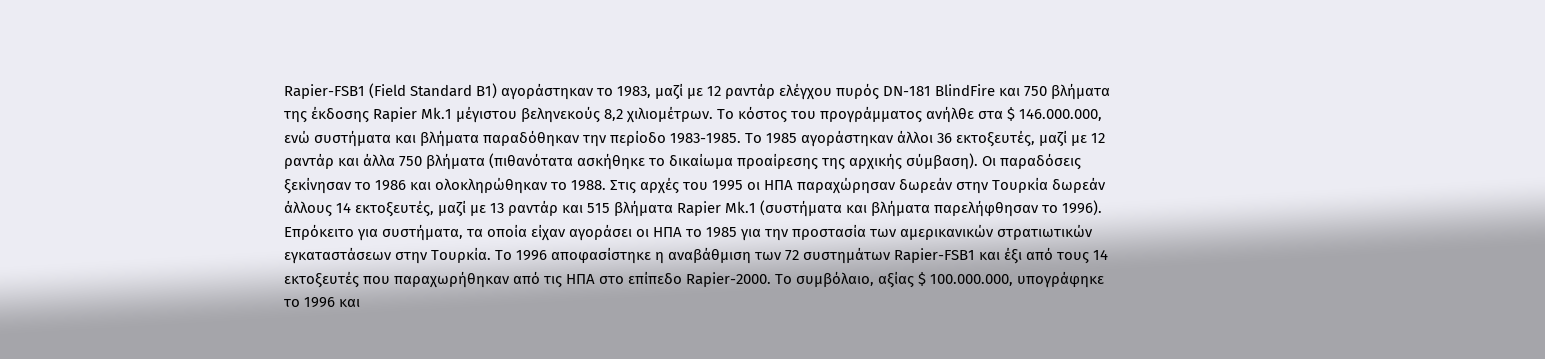Rapier-FSB1 (Field Standard B1) αγοράστηκαν το 1983, μαζί με 12 ραντάρ ελέγχου πυρός DN-181 BlindFire και 750 βλήματα της έκδοσης Rapier Mk.1 μέγιστου βεληνεκούς 8,2 χιλιομέτρων. Το κόστος του προγράμματος ανήλθε στα $ 146.000.000, ενώ συστήματα και βλήματα παραδόθηκαν την περίοδο 1983-1985. Το 1985 αγοράστηκαν άλλοι 36 εκτοξευτές, μαζί με 12 ραντάρ και άλλα 750 βλήματα (πιθανότατα ασκήθηκε το δικαίωμα προαίρεσης της αρχικής σύμβαση). Οι παραδόσεις ξεκίνησαν το 1986 και ολοκληρώθηκαν το 1988. Στις αρχές του 1995 οι ΗΠΑ παραχώρησαν δωρεάν στην Τουρκία δωρεάν άλλους 14 εκτοξευτές, μαζί με 13 ραντάρ και 515 βλήματα Rapier Mk.1 (συστήματα και βλήματα παρελήφθησαν το 1996). Επρόκειτο για συστήματα, τα οποία είχαν αγοράσει οι ΗΠΑ το 1985 για την προστασία των αμερικανικών στρατιωτικών εγκαταστάσεων στην Τουρκία. Το 1996 αποφασίστηκε η αναβάθμιση των 72 συστημάτων Rapier-FSB1 και έξι από τους 14 εκτοξευτές που παραχωρήθηκαν από τις ΗΠΑ στο επίπεδο Rapier-2000. Το συμβόλαιο, αξίας $ 100.000.000, υπογράφηκε το 1996 και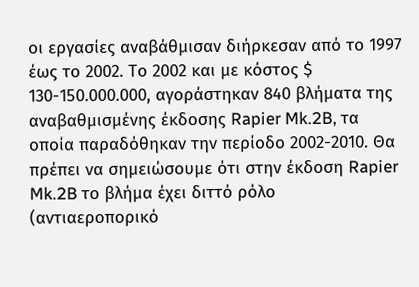οι εργασίες αναβάθμισαν διήρκεσαν από το 1997 έως το 2002. Το 2002 και με κόστος $ 130-150.000.000, αγοράστηκαν 840 βλήματα της αναβαθμισμένης έκδοσης Rapier Mk.2B, τα οποία παραδόθηκαν την περίοδο 2002-2010. Θα πρέπει να σημειώσουμε ότι στην έκδοση Rapier Mk.2B το βλήμα έχει διττό ρόλο (αντιαεροπορικό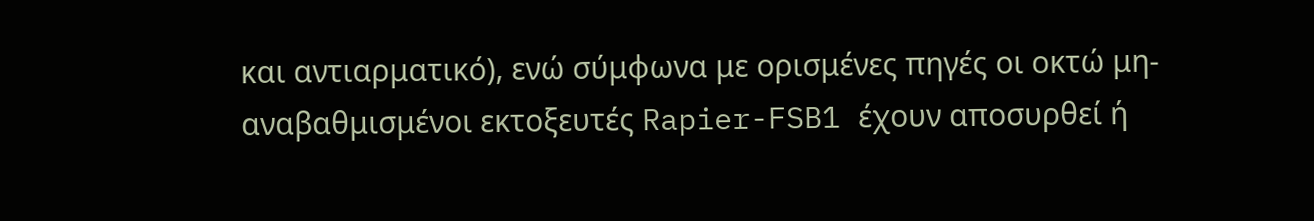και αντιαρματικό), ενώ σύμφωνα με ορισμένες πηγές οι οκτώ μη-αναβαθμισμένοι εκτοξευτές Rapier-FSB1 έχουν αποσυρθεί ή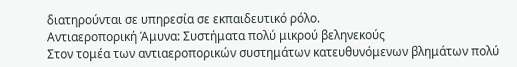διατηρούνται σε υπηρεσία σε εκπαιδευτικό ρόλο.
Αντιαεροπορική Άμυνα: Συστήματα πολύ μικρού βεληνεκούς
Στον τομέα των αντιαεροπορικών συστημάτων κατευθυνόμενων βλημάτων πολύ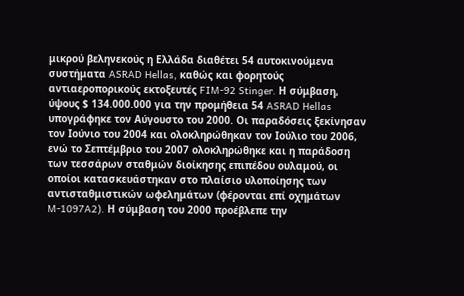μικρού βεληνεκούς η Ελλάδα διαθέτει 54 αυτοκινούμενα συστήματα ASRAD Hellas, καθώς και φορητούς αντιαεροπορικούς εκτοξευτές FIM-92 Stinger. Η σύμβαση, ύψους $ 134.000.000 για την προμήθεια 54 ASRAD Hellas υπογράφηκε τον Αύγουστο του 2000. Οι παραδόσεις ξεκίνησαν τον Ιούνιο του 2004 και ολοκληρώθηκαν τον Ιούλιο του 2006, ενώ το Σεπτέμβριο του 2007 ολοκληρώθηκε και η παράδοση των τεσσάρων σταθμών διοίκησης επιπέδου ουλαμού, οι οποίοι κατασκευάστηκαν στο πλαίσιο υλοποίησης των αντισταθμιστικών ωφελημάτων (φέρονται επί οχημάτων M-1097A2). Η σύμβαση του 2000 προέβλεπε την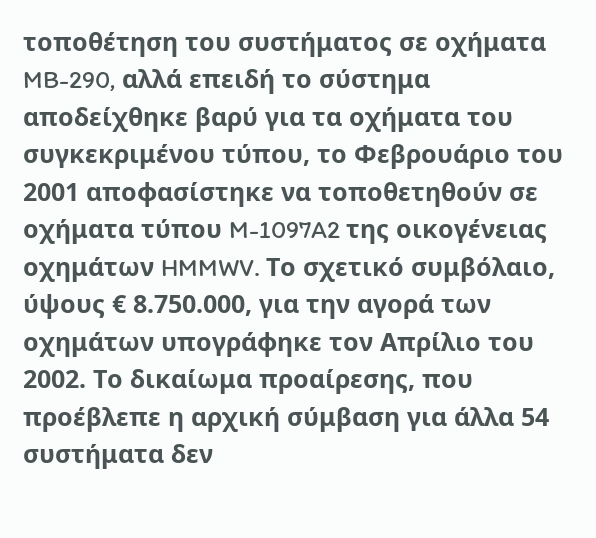τοποθέτηση του συστήματος σε οχήματα MB-290, αλλά επειδή το σύστημα αποδείχθηκε βαρύ για τα οχήματα του συγκεκριμένου τύπου, το Φεβρουάριο του 2001 αποφασίστηκε να τοποθετηθούν σε οχήματα τύπου M-1097A2 της οικογένειας οχημάτων HMMWV. Το σχετικό συμβόλαιο, ύψους € 8.750.000, για την αγορά των οχημάτων υπογράφηκε τον Απρίλιο του 2002. Το δικαίωμα προαίρεσης, που προέβλεπε η αρχική σύμβαση για άλλα 54 συστήματα δεν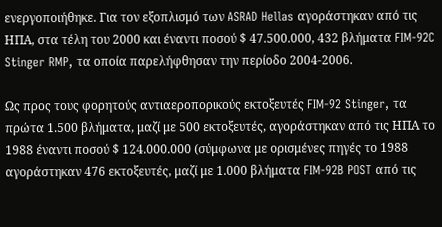ενεργοποιήθηκε. Για τον εξοπλισμό των ASRAD Hellas αγοράστηκαν από τις ΗΠΑ, στα τέλη του 2000 και έναντι ποσού $ 47.500.000, 432 βλήματα FIM-92C Stinger RMP, τα οποία παρελήφθησαν την περίοδο 2004-2006.

Ως προς τους φορητούς αντιαεροπορικούς εκτοξευτές FIM-92 Stinger, τα πρώτα 1.500 βλήματα, μαζί με 500 εκτοξευτές, αγοράστηκαν από τις ΗΠΑ το 1988 έναντι ποσού $ 124.000.000 (σύμφωνα με ορισμένες πηγές το 1988 αγοράστηκαν 476 εκτοξευτές, μαζί με 1.000 βλήματα FIM-92B POST από τις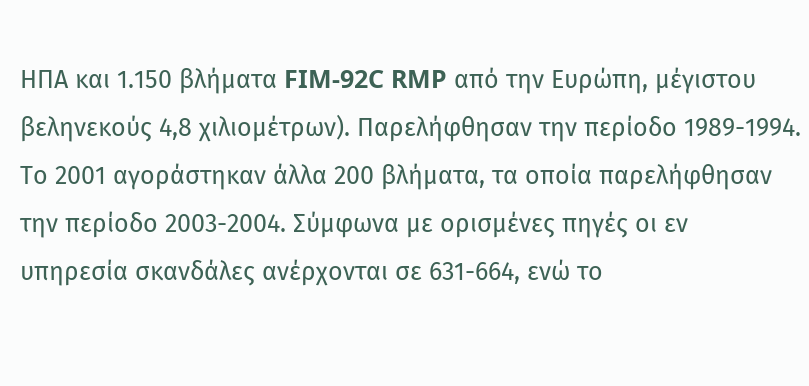ΗΠΑ και 1.150 βλήματα FIM-92C RMP από την Ευρώπη, μέγιστου βεληνεκούς 4,8 χιλιομέτρων). Παρελήφθησαν την περίοδο 1989-1994. Το 2001 αγοράστηκαν άλλα 200 βλήματα, τα οποία παρελήφθησαν την περίοδο 2003-2004. Σύμφωνα με ορισμένες πηγές οι εν υπηρεσία σκανδάλες ανέρχονται σε 631-664, ενώ το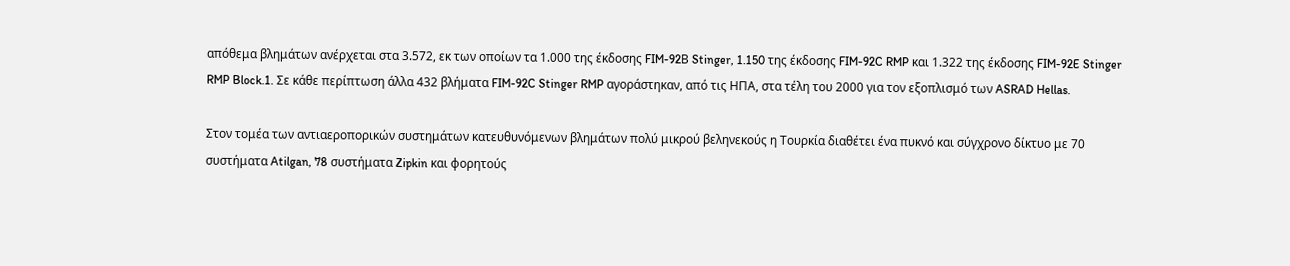απόθεμα βλημάτων ανέρχεται στα 3.572, εκ των οποίων τα 1.000 της έκδοσης FIM-92Β Stinger, 1.150 της έκδοσης FIM-92C RMP και 1.322 της έκδοσης FIM-92E Stinger RMP Block.1. Σε κάθε περίπτωση άλλα 432 βλήματα FIM-92C Stinger RMP αγοράστηκαν, από τις ΗΠΑ, στα τέλη του 2000 για τον εξοπλισμό των ASRAD Hellas.

Στον τομέα των αντιαεροπορικών συστημάτων κατευθυνόμενων βλημάτων πολύ μικρού βεληνεκούς η Τουρκία διαθέτει ένα πυκνό και σύγχρονο δίκτυο με 70 συστήματα Atilgan, 78 συστήματα Zipkin και φορητούς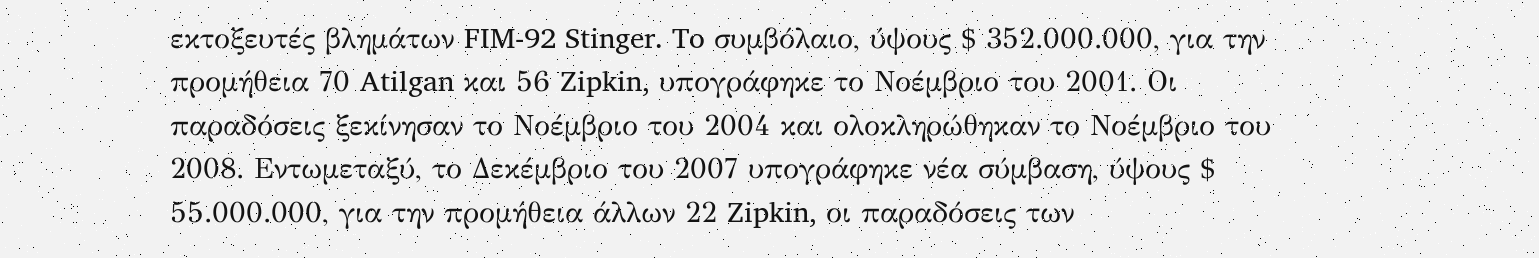εκτοξευτές βλημάτων FIM-92 Stinger. To συμβόλαιο, ύψους $ 352.000.000, για την προμήθεια 70 Atilgan και 56 Zipkin, υπογράφηκε το Νοέμβριο του 2001. Οι παραδόσεις ξεκίνησαν το Νοέμβριο του 2004 και ολοκληρώθηκαν το Νοέμβριο του 2008. Εντωμεταξύ, το Δεκέμβριο του 2007 υπογράφηκε νέα σύμβαση, ύψους $ 55.000.000, για την προμήθεια άλλων 22 Zipkin, οι παραδόσεις των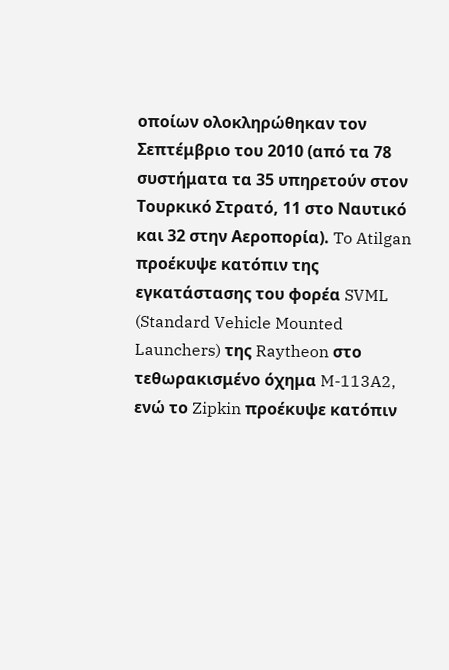οποίων ολοκληρώθηκαν τον Σεπτέμβριο του 2010 (από τα 78 συστήματα τα 35 υπηρετούν στον Τουρκικό Στρατό, 11 στο Ναυτικό και 32 στην Αεροπορία). To Atilgan προέκυψε κατόπιν της εγκατάστασης του φορέα SVML (Standard Vehicle Mounted Launchers) της Raytheon στο τεθωρακισμένο όχημα M-113A2, ενώ το Zipkin προέκυψε κατόπιν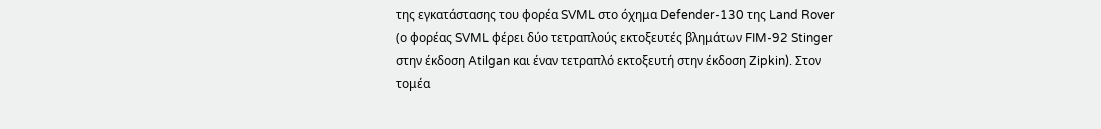της εγκατάστασης του φορέα SVML στο όχημα Defender-130 της Land Rover (ο φορέας SVML φέρει δύο τετραπλούς εκτοξευτές βλημάτων FIM-92 Stinger στην έκδοση Atilgan και έναν τετραπλό εκτοξευτή στην έκδοση Zipkin). Στον τομέα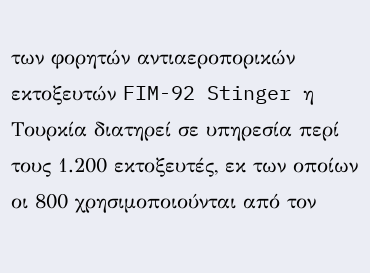των φορητών αντιαεροπορικών εκτοξευτών FIM-92 Stinger η Τουρκία διατηρεί σε υπηρεσία περί τους 1.200 εκτοξευτές, εκ των οποίων οι 800 χρησιμοποιούνται από τον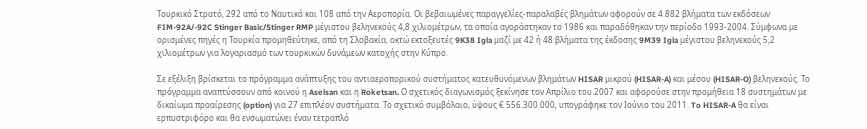Τουρκικό Στρατό, 292 από το Ναυτικό και 108 από την Αεροπορία. Οι βεβαιωμένες παραγγελίες-παραλαβές βλημάτων αφορούν σε 4.882 βλήματα των εκδόσεων FIM-92A/-92C Stinger Basic/Stinger RMP μέγιστου βεληνεκούς 4,8 χιλιομέτρων, τα οποία αγοράστηκαν το 1986 και παραδόθηκαν την περίοδο 1993-2004. Σύμφωνα με ορισμένες πηγές η Τουρκία προμηθεύτηκε, από τη Σλοβακία, οκτώ εκτοξευτές 9K38 Igla μαζί με 42 ή 48 βλήματα της έκδοσης 9M39 Igla μέγιστου βεληνεκούς 5,2 χιλιομέτρων για λογαριασμό των τουρκικών δυνάμεων κατοχής στην Κύπρο.

Σε εξέλιξη βρίσκεται το πρόγραμμα ανάπτυξης του αντιαεροπορικού συστήματος κατευθυνόμενων βλημάτων HISAR μικρού (HISAR-A) και μέσου (HISAR-O) βεληνεκούς. Το πρόγραμμα αναπτύσσουν από κοινού η Aselsan και η Roketsan. Ο σχετικός διαγωνισμός ξεκίνησε τον Απρίλιο του 2007 και αφορούσε στην προμήθεια 18 συστημάτων με δικαίωμα προαίρεσης (option) για 27 επιπλέον συστήματα. Το σχετικό συμβόλαιο, ύψους € 556.300.000, υπογράφηκε τον Ιούνιο του 2011. To HISAR-A θα είναι ερπυστριφόρο και θα ενσωματώνει έναν τετραπλό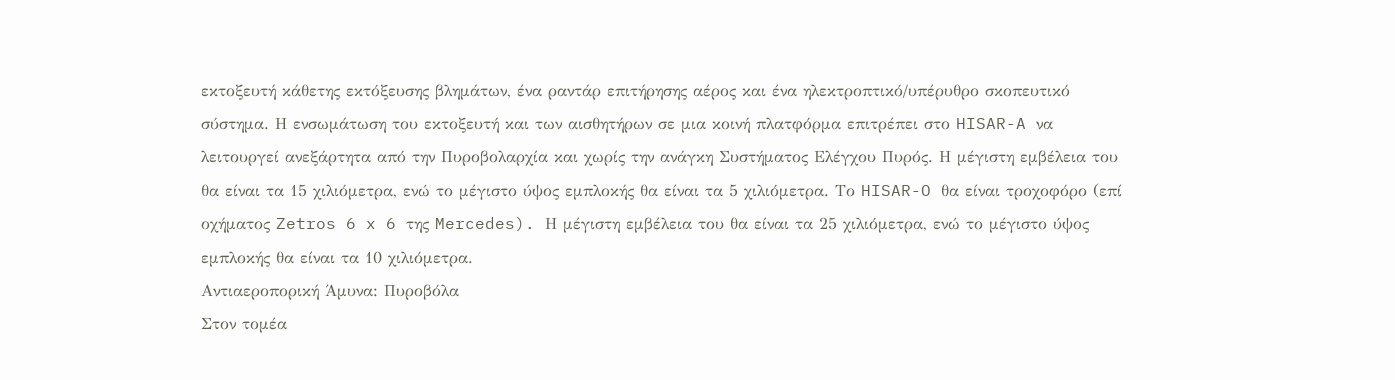εκτοξευτή κάθετης εκτόξευσης βλημάτων, ένα ραντάρ επιτήρησης αέρος και ένα ηλεκτροπτικό/υπέρυθρο σκοπευτικό σύστημα. Η ενσωμάτωση του εκτοξευτή και των αισθητήρων σε μια κοινή πλατφόρμα επιτρέπει στο HISAR-A να λειτουργεί ανεξάρτητα από την Πυροβολαρχία και χωρίς την ανάγκη Συστήματος Ελέγχου Πυρός. Η μέγιστη εμβέλεια του θα είναι τα 15 χιλιόμετρα, ενώ το μέγιστο ύψος εμπλοκής θα είναι τα 5 χιλιόμετρα. Το HISAR-O θα είναι τροχοφόρο (επί οχήματος Zetros 6 x 6 της Mercedes). Η μέγιστη εμβέλεια του θα είναι τα 25 χιλιόμετρα, ενώ το μέγιστο ύψος εμπλοκής θα είναι τα 10 χιλιόμετρα.
Αντιαεροπορική Άμυνα: Πυροβόλα
Στον τομέα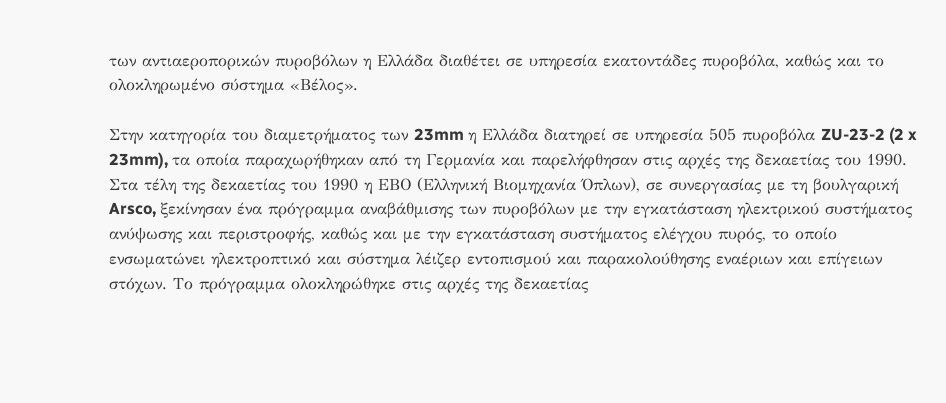των αντιαεροπορικών πυροβόλων η Ελλάδα διαθέτει σε υπηρεσία εκατοντάδες πυροβόλα, καθώς και το ολοκληρωμένο σύστημα «Βέλος».

Στην κατηγορία του διαμετρήματος των 23mm η Ελλάδα διατηρεί σε υπηρεσία 505 πυροβόλα ZU-23-2 (2 x 23mm), τα οποία παραχωρήθηκαν από τη Γερμανία και παρελήφθησαν στις αρχές της δεκαετίας του 1990. Στα τέλη της δεκαετίας του 1990 η ΕΒΟ (Ελληνική Βιομηχανία Όπλων), σε συνεργασίας με τη βουλγαρική Arsco, ξεκίνησαν ένα πρόγραμμα αναβάθμισης των πυροβόλων με την εγκατάσταση ηλεκτρικού συστήματος ανύψωσης και περιστροφής, καθώς και με την εγκατάσταση συστήματος ελέγχου πυρός, το οποίο ενσωματώνει ηλεκτροπτικό και σύστημα λέιζερ εντοπισμού και παρακολούθησης εναέριων και επίγειων στόχων. Το πρόγραμμα ολοκληρώθηκε στις αρχές της δεκαετίας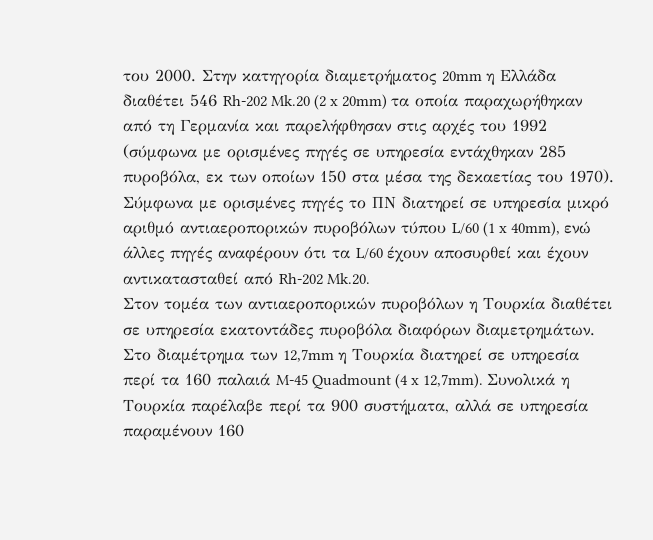του 2000. Στην κατηγορία διαμετρήματος 20mm η Ελλάδα διαθέτει 546 Rh-202 Mk.20 (2 x 20mm) τα οποία παραχωρήθηκαν από τη Γερμανία και παρελήφθησαν στις αρχές του 1992 (σύμφωνα με ορισμένες πηγές σε υπηρεσία εντάχθηκαν 285 πυροβόλα, εκ των οποίων 150 στα μέσα της δεκαετίας του 1970). Σύμφωνα με ορισμένες πηγές το ΠΝ διατηρεί σε υπηρεσία μικρό αριθμό αντιαεροπορικών πυροβόλων τύπου L/60 (1 x 40mm), ενώ άλλες πηγές αναφέρουν ότι τα L/60 έχουν αποσυρθεί και έχουν αντικατασταθεί από Rh-202 Mk.20.
Στον τομέα των αντιαεροπορικών πυροβόλων η Τουρκία διαθέτει σε υπηρεσία εκατοντάδες πυροβόλα διαφόρων διαμετρημάτων. Στο διαμέτρημα των 12,7mm η Τουρκία διατηρεί σε υπηρεσία περί τα 160 παλαιά M-45 Quadmount (4 x 12,7mm). Συνολικά η Τουρκία παρέλαβε περί τα 900 συστήματα, αλλά σε υπηρεσία παραμένουν 160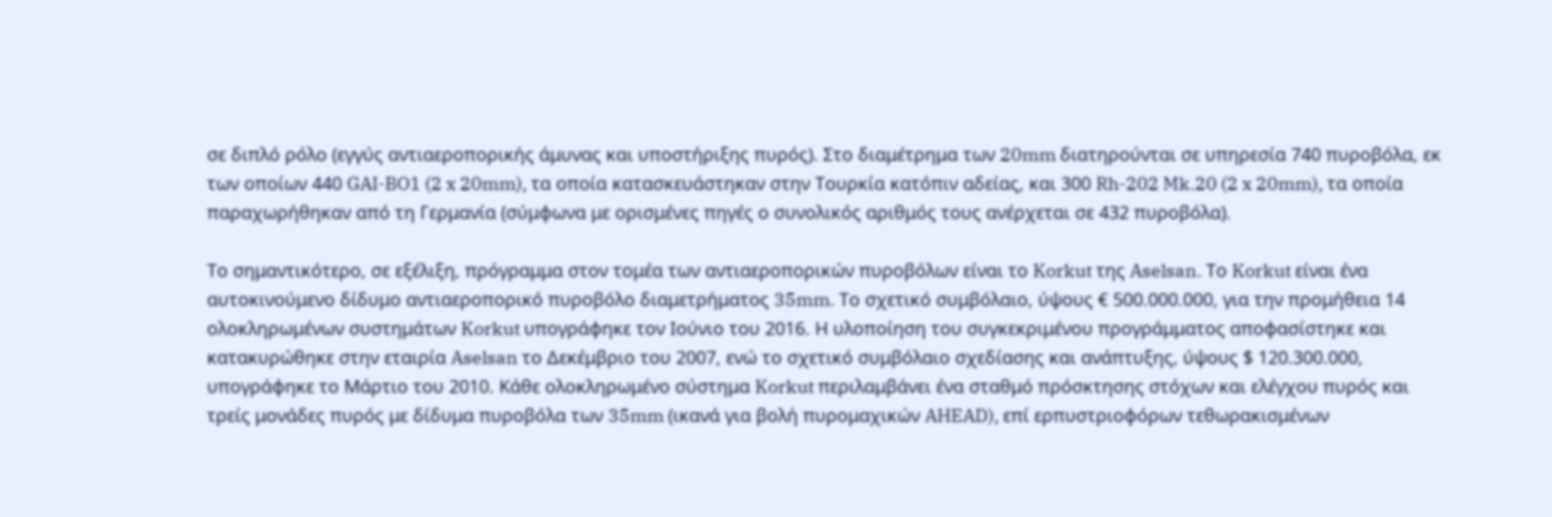σε διπλό ρόλο (εγγύς αντιαεροπορικής άμυνας και υποστήριξης πυρός). Στο διαμέτρημα των 20mm διατηρούνται σε υπηρεσία 740 πυροβόλα, εκ των οποίων 440 GAI-BO1 (2 x 20mm), τα οποία κατασκευάστηκαν στην Τουρκία κατόπιν αδείας, και 300 Rh-202 Mk.20 (2 x 20mm), τα οποία παραχωρήθηκαν από τη Γερμανία (σύμφωνα με ορισμένες πηγές ο συνολικός αριθμός τους ανέρχεται σε 432 πυροβόλα).

Το σημαντικότερο, σε εξέλιξη, πρόγραμμα στον τομέα των αντιαεροπορικών πυροβόλων είναι το Korkut της Aselsan. Το Korkut είναι ένα αυτοκινούμενο δίδυμο αντιαεροπορικό πυροβόλο διαμετρήματος 35mm. Το σχετικό συμβόλαιο, ύψους € 500.000.000, για την προμήθεια 14 ολοκληρωμένων συστημάτων Korkut υπογράφηκε τον Ιούνιο του 2016. Η υλοποίηση του συγκεκριμένου προγράμματος αποφασίστηκε και κατακυρώθηκε στην εταιρία Aselsan το Δεκέμβριο του 2007, ενώ το σχετικό συμβόλαιο σχεδίασης και ανάπτυξης, ύψους $ 120.300.000, υπογράφηκε το Μάρτιο του 2010. Κάθε ολοκληρωμένο σύστημα Korkut περιλαμβάνει ένα σταθμό πρόσκτησης στόχων και ελέγχου πυρός και τρείς μονάδες πυρός με δίδυμα πυροβόλα των 35mm (ικανά για βολή πυρομαχικών AHEAD), επί ερπυστριοφόρων τεθωρακισμένων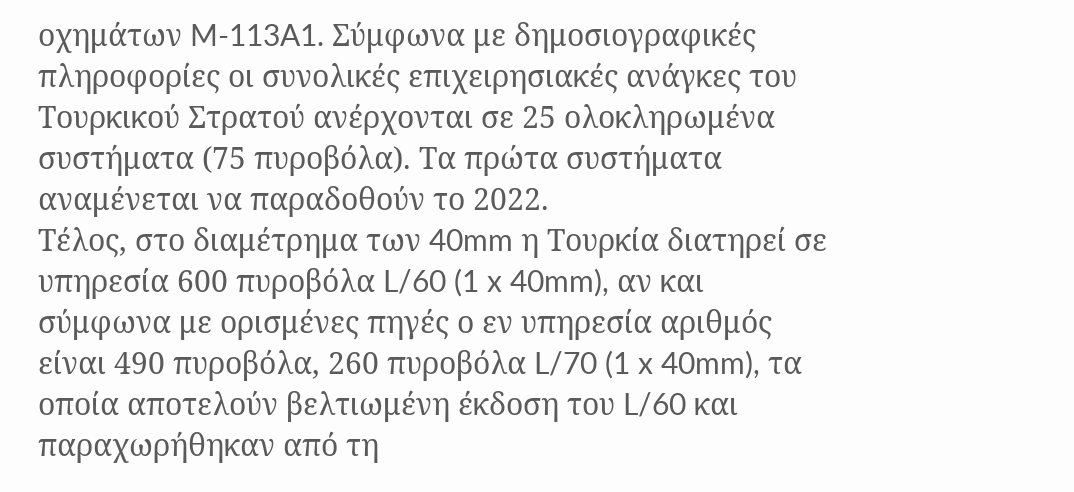οχημάτων M-113A1. Σύμφωνα με δημοσιογραφικές πληροφορίες οι συνολικές επιχειρησιακές ανάγκες του Τουρκικού Στρατού ανέρχονται σε 25 ολοκληρωμένα συστήματα (75 πυροβόλα). Τα πρώτα συστήματα αναμένεται να παραδοθούν το 2022.
Τέλος, στο διαμέτρημα των 40mm η Τουρκία διατηρεί σε υπηρεσία 600 πυροβόλα L/60 (1 x 40mm), αν και σύμφωνα με ορισμένες πηγές ο εν υπηρεσία αριθμός είναι 490 πυροβόλα, 260 πυροβόλα L/70 (1 x 40mm), τα οποία αποτελούν βελτιωμένη έκδοση του L/60 και παραχωρήθηκαν από τη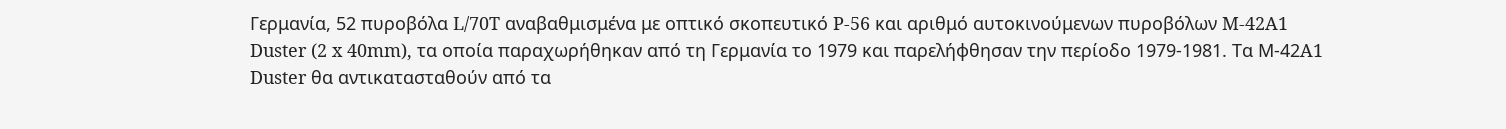Γερμανία, 52 πυροβόλα L/70T αναβαθμισμένα με οπτικό σκοπευτικό P-56 και αριθμό αυτοκινούμενων πυροβόλων M-42A1 Duster (2 x 40mm), τα οποία παραχωρήθηκαν από τη Γερμανία το 1979 και παρελήφθησαν την περίοδο 1979-1981. Τα Μ-42A1 Duster θα αντικατασταθούν από τα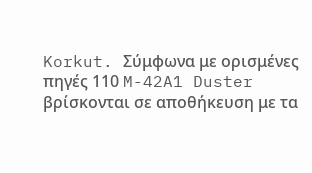Korkut. Σύμφωνα με ορισμένες πηγές 110 M-42A1 Duster βρίσκονται σε αποθήκευση με τα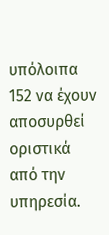υπόλοιπα 152 να έχουν αποσυρθεί οριστικά από την υπηρεσία.